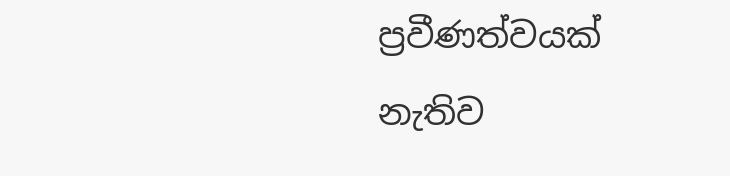ප්‍රවීණත්වයක් නැතිව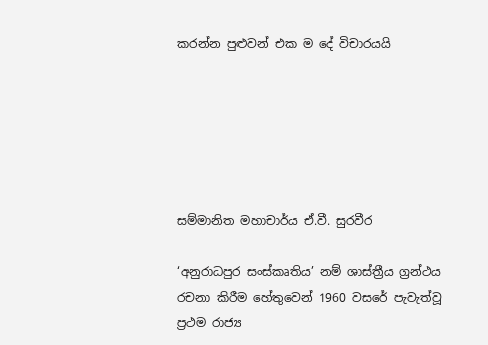කරන්න පුළුවන් එක ම දේ විචාරයයි






සම්මානිත මහාචාර්ය ඒ.වී. සුරවීර

‘අනුරාධපුර සංස්කෘතිය’ නම් ශාස්ත්‍රීය ග්‍රන්ථය රචනා කිරීම හේතුවෙන් 1960 වසරේ පැවැත්වූ ප්‍රථම රාජ්‍ය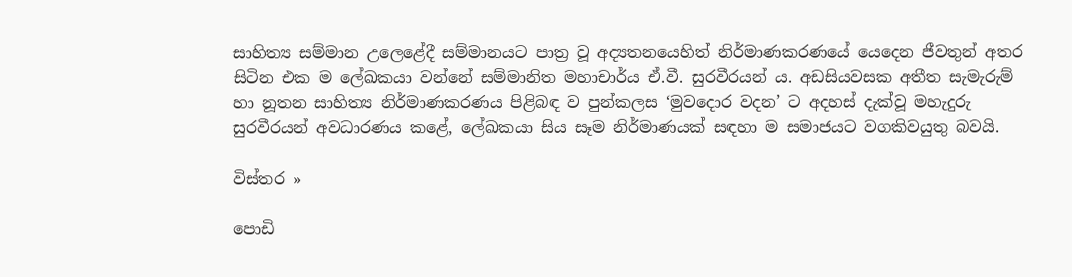සාහිත්‍ය සම්මාන උලෙළේදී සම්මානයට පාත්‍ර වූ අද්‍යතනයෙහිත් නිර්මාණකරණයේ යෙදෙන ජීවතුන් අතර සිටින එක ම ලේඛකයා වන්නේ සම්මානිත මහාචාර්ය ඒ.වී. සුරවීරයන් ය. අඩසියවසක අතීත සැමැරුම් හා නූතන සාහිත්‍ය නිර්මාණකරණය පිළිබඳ ව පුන්කලස ‘මුවදොර වදන’ ට අදහස් දැක්වූ මහැදුරු සුරවීරයන් අවධාරණය කළේ, ලේඛකයා සිය සෑම නිර්මාණයක් සඳහා ම සමාජයට වගකිවයුතු බවයි.

විස්තර »

පොඩි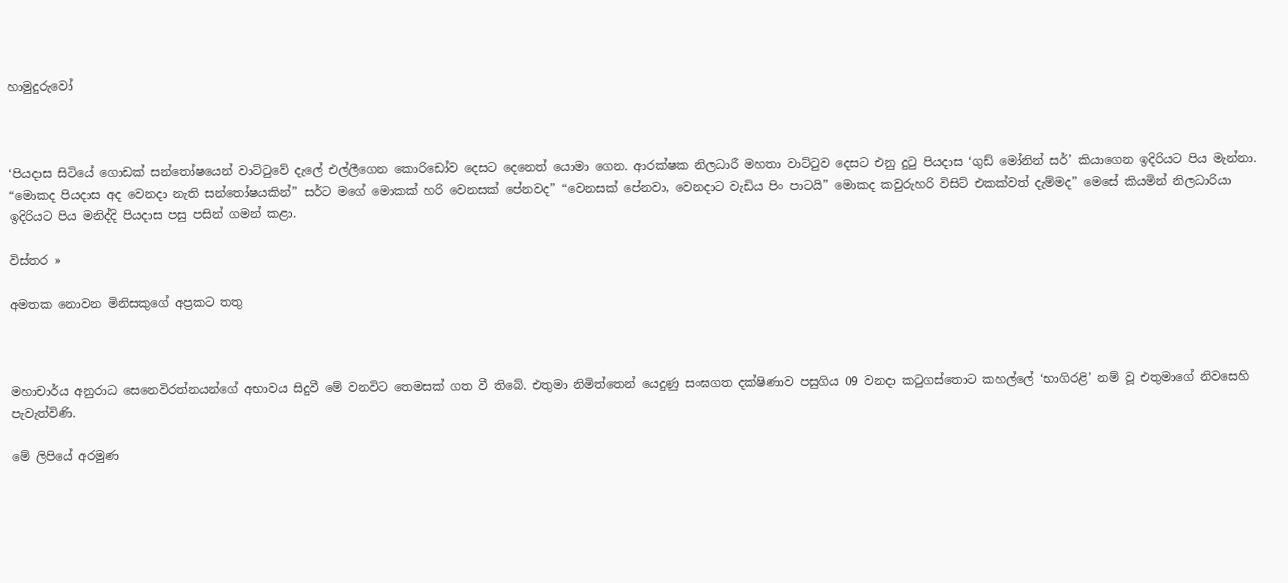හාමුදුරුවෝ



‘පියදාස සිටියේ ගොඩක් සන්තෝෂයෙන් වාට්ටුවේ දැලේ එල්ලීගෙන කොරිඩෝව දෙසට දෙනෙත් යොමා ගෙන. ආරක්ෂක නිලධාරී මහතා වාට්ටුව දෙසට එනු දුටු පියදාස ‘ගුඩ් මෝනින් සර්’ කියාගෙන ඉදිරියට පිය මැන්නා. “මොකද පියදාස අද වෙනදා නැති සන්තෝෂයකින්” සර්ට මගේ මොකක් හරි වෙනසක් පේනවද” “වෙනසක් පේනවා, වෙනදාට වැඩිය පිං පාටයි” මොකද කවුරුහරි විසිට් එකක්වත් දැම්මද” මෙසේ කියමින් නිලධාරියා ඉදිරියට පිය මනිද්දි පියදාස පසු පසින් ගමන් කළා.

විස්තර »

අමතක නොවන මිනිසකුගේ අප්‍රකට තතු



මහාචාර්ය අනුරාධ සෙනෙවිරත්නයන්ගේ අභාවය සිදුවී මේ වනවිට තෙමසක් ගත වී තිබේ. එතුමා නිමිත්තෙන් යෙදුණු සංඝගත දක්ෂිණාව පසුගිය 09 වනදා කටුගස්තොට කහල්ලේ ‘භාගිරළි’ නම් වූ එතුමාගේ නිවසෙහි පැවැත්විණි.

මේ ලිපියේ අරමුණ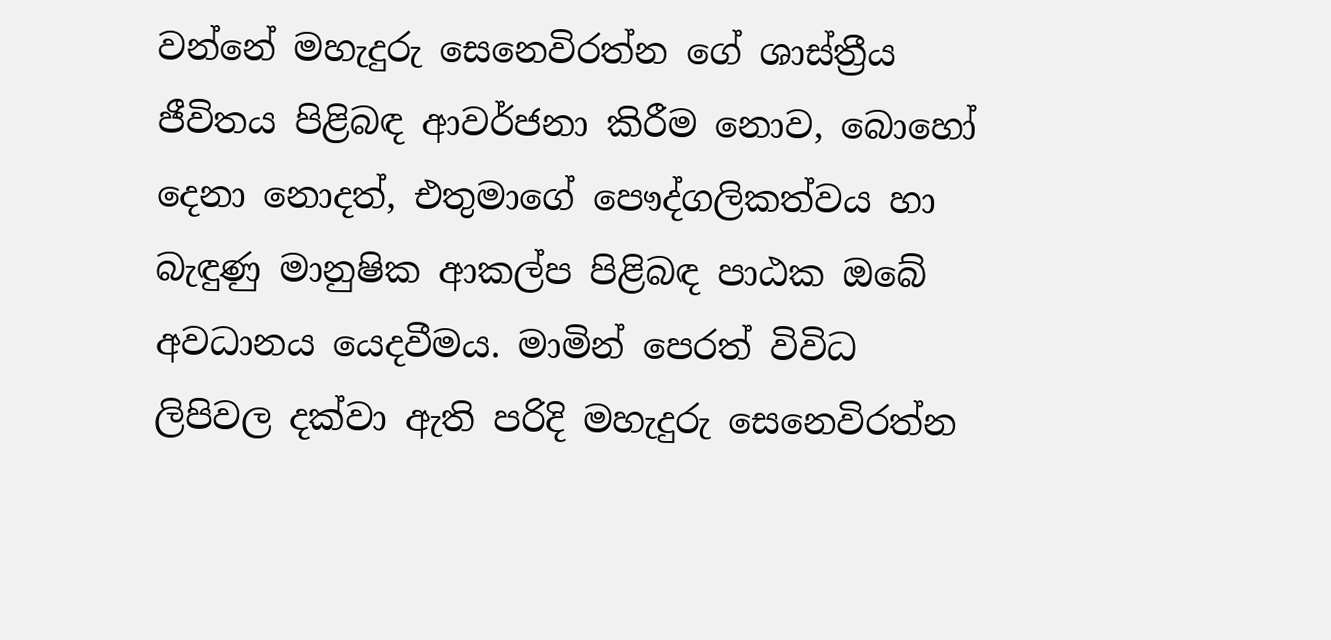වන්නේ මහැදුරු සෙනෙවිරත්න ගේ ශාස්ත්‍රීය ජීවිතය පිළිබඳ ආවර්ජනා කිරීම නොව, බොහෝ දෙනා නොදත්, එතුමාගේ පෞද්ගලිකත්වය හා බැඳුණු මානුෂික ආකල්ප පිළිබඳ පාඨක ඔබේ අවධානය යෙදවීමය. මාමින් පෙරත් විවිධ ලිපිවල දක්වා ඇති පරිදි මහැදුරු සෙනෙවිරත්න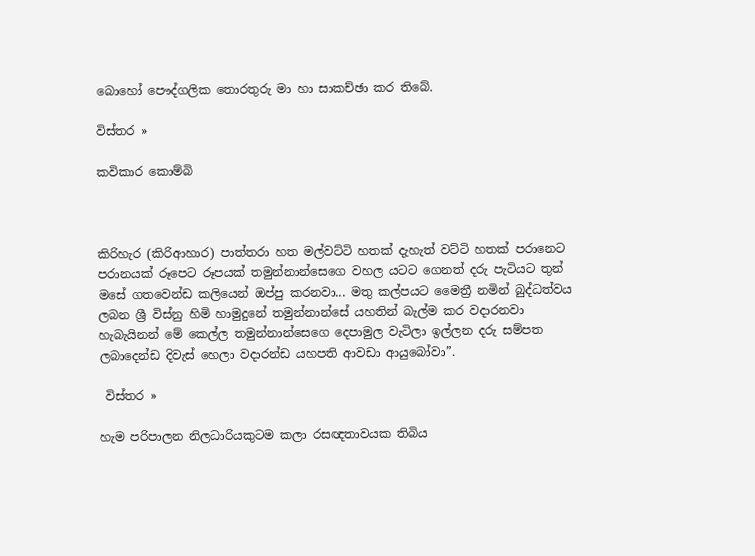බොහෝ පෞද්ගලික තොරතුරු මා හා සාකච්ඡා කර තිබේ.

විස්තර »

කවිකාර කොම්බි



කිරිහැර (කිරිආහාර) පාත්තරා හත මල්වට්ටි හතක් දැහැත් වට්ටි හතක් පරානෙට පරානයක් රූපෙට රූපයක් තමුන්නාන්සෙගෙ වහල යටට ගෙනත් දරු පැටියට තුන් මසේ ගතවෙන්ඩ කලියෙන් ඔප්පු කරනවා... මතු කල්පයට මෛත්‍රී නමින් බුද්ධත්වය ලබන ශ්‍රී විස්නු හිමි හාමුදුනේ තමුන්නාන්සේ යහතින් බැල්ම කර වදාරනවා හැබැයිනන් මේ කෙල්ල තමුන්නාන්සෙගෙ දෙපාමුල වැටිලා ඉල්ලන දරු සම්පත ලබාදෙන්ඩ දිවැස් හෙලා වදාරන්ඩ යහපති ආවඩා ආයුබෝවා”.

 විස්තර »

හැම පරිපාලන නිලධාරියකුටම කලා රසඥතාවයක තිබිය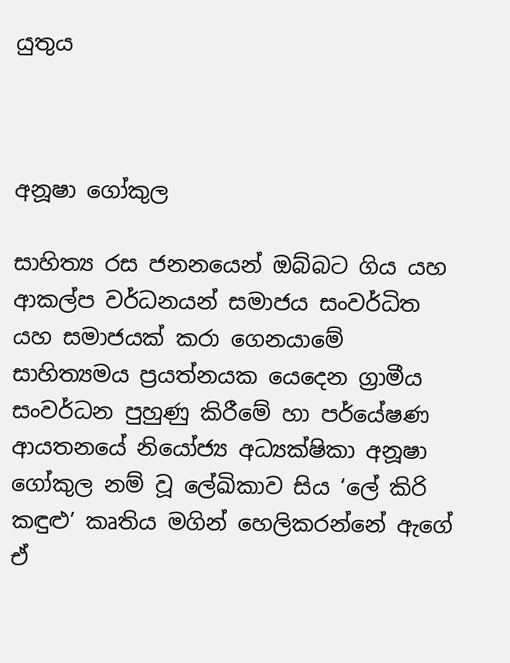යුතුය



අනූෂා ගෝකුල

සාහිත්‍ය රස ජනනයෙන් ඔබ්බට ගිය යහ ආකල්ප වර්ධනයන් සමාජය සංවර්ධිත යහ සමාජයක් කරා ගෙනයාමේ සාහිත්‍යමය ප්‍රයත්නයක යෙදෙන ග්‍රාමීය සංවර්ධන පුහුණු කිරීමේ හා පර්යේෂණ ආයතනයේ නියෝජ්‍ය අධ්‍යක්ෂිකා අනූෂා ගෝකුල නම් වූ ලේඛිකාව සිය ‘ලේ කිරි කඳුළු’ කෘතිය මගින් හෙලිකරන්නේ ඇගේ ඒ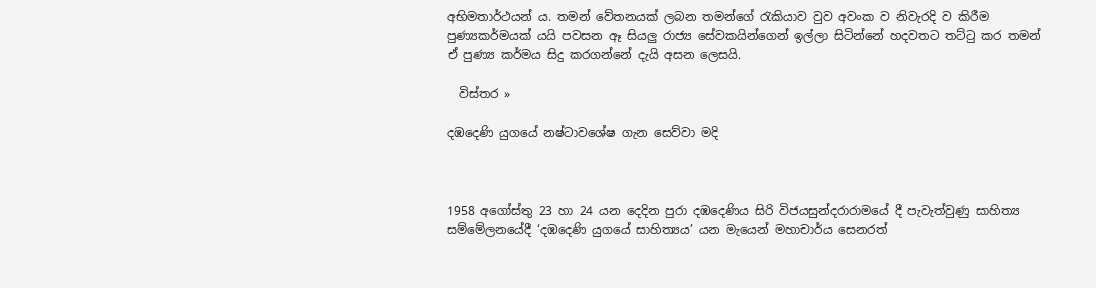අභිමතාර්ථයන් ය. තමන් වේතනයක් ලබන තමන්ගේ රැකියාව වුව අවංක ව නිවැරදි ව කිරීම පුණ්‍යකර්මයක් යයි පවසන ඈ සියලු රාජ්‍ය සේවකයින්ගෙන් ඉල්ලා සිටින්නේ හදවතට තට්ටු කර තමන් ඒ පුණ්‍ය කර්මය සිදු කරගන්නේ දැයි අසන ලෙසයි.

  විස්තර »

දඹදෙණි යුගයේ නෂ්ටාවශේෂ ගැන සෙව්වා මදි



1958 අගෝස්තු 23 හා 24 යන දෙදින පුරා දඹදෙණිය සිරි විජයසුන්දරාරාමයේ දී පැවැත්වුණු සාහිත්‍ය සම්මේලනයේදී ‘දඹදෙණි යුගයේ සාහිත්‍යය’ යන මැයෙන් මහාචාර්ය සෙනරත්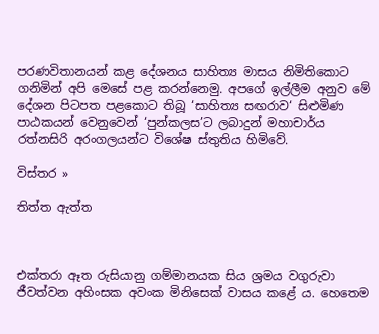පරණවිතානයන් කළ දේශනය සාහිත්‍ය මාසය නිමිතිකොට ගනිමින් අපි මෙසේ පළ කරන්නෙමු. අපගේ ඉල්ලීම අනුව මේ දේශන පිටපත පළකොට තිබූ ‘සාහිත්‍ය සඟරාව‘ සිළුමිණ පාඨකයන් වෙනුවෙන් ‘පුන්කලස’ට ලබාදුන් මහාචාර්ය රත්නසිරි අරංගලයන්ට විශේෂ ස්තුතිය හිමිවේ.

විස්තර »

තිත්ත ඇත්ත



එක්තරා ඈත රුසියානු ගම්මානයක සිය ශ්‍රමය වගුරුවා ජීවත්වන අහිංසක අවංක මිනිසෙක් වාසය කළේ ය. හෙතෙම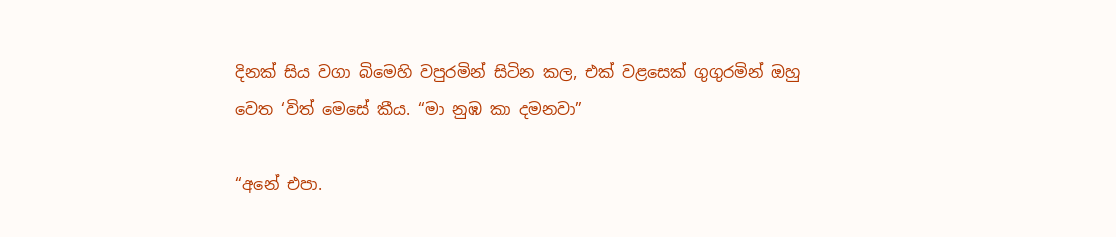දිනක් සිය වගා බිමෙහි වපුරමින් සිටින කල, එක් වළසෙක් ගුගුරමින් ඔහු වෙත ‘විත් මෙසේ කීය. “මා නුඹ කා දමනවා”

“අනේ එපා.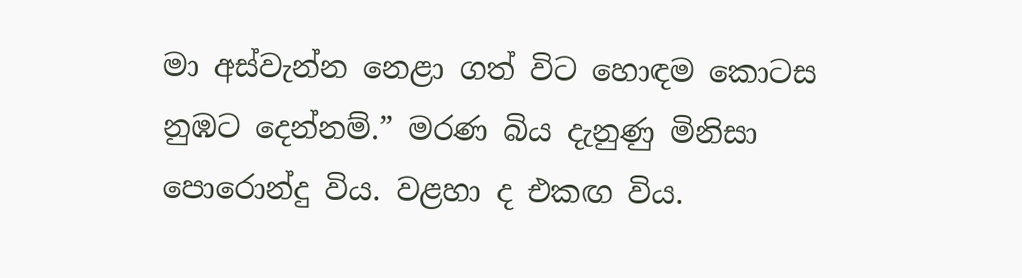මා අස්වැන්න නෙළා ගත් විට හොඳම කොටස නුඹට දෙන්නම්.” මරණ බිය දැනුණු මිනිසා පොරොන්දු විය. වළහා ද එකඟ විය.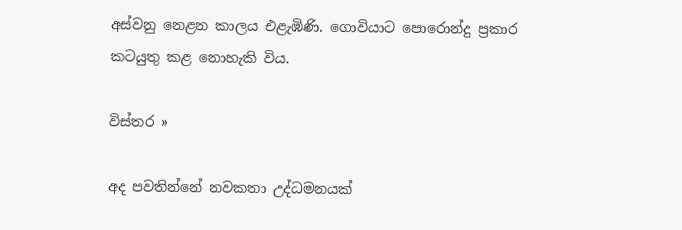අස්වනු නෙළන කාලය එළැඹිණි. ගොවියාට පොරොන්දු ප්‍රකාර කටයුතු කළ නොහැකි විය.

විස්තර »

අද පවතින්නේ නවකතා උද්ධමනයක්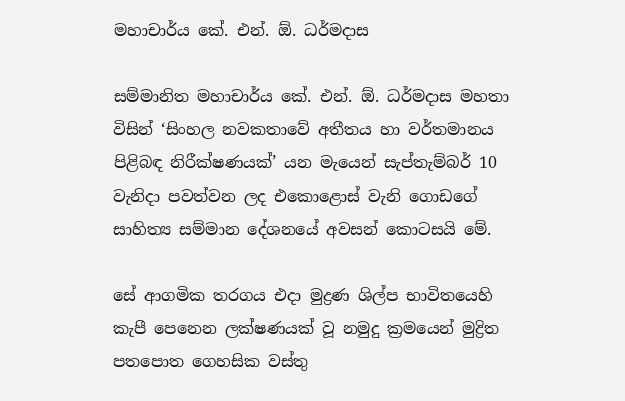මහාචාර්ය කේ. එන්. ඕ. ධර්මදාස

සම්මානිත මහාචාර්ය කේ. එන්. ඕ. ධර්මදාස මහතා විසින් ‘සිංහල නවකතාවේ අතීතය හා වර්තමානය පිළිබඳ නිරීක්ෂණයක්’ යන මැයෙන් සැප්තැම්බර් 10 වැනිදා පවත්වන ලද එකොළොස් වැනි ගොඩගේ සාහිත්‍ය සම්මාන දේශනයේ අවසන් කොටසයි මේ.

සේ ආගමික තරගය එදා මුද්‍රණ ශිල්ප භාවිතයෙහි කැපී පෙනෙන ලක්ෂණයක් වූ නමුදු ක්‍රමයෙන් මුද්‍රිත පතපොත ගෙහසික වස්තු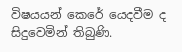විෂයයන් කෙරේ යෙදවීම ද සිදුවෙමින් තිබුණි.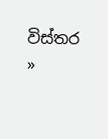විස්තර »